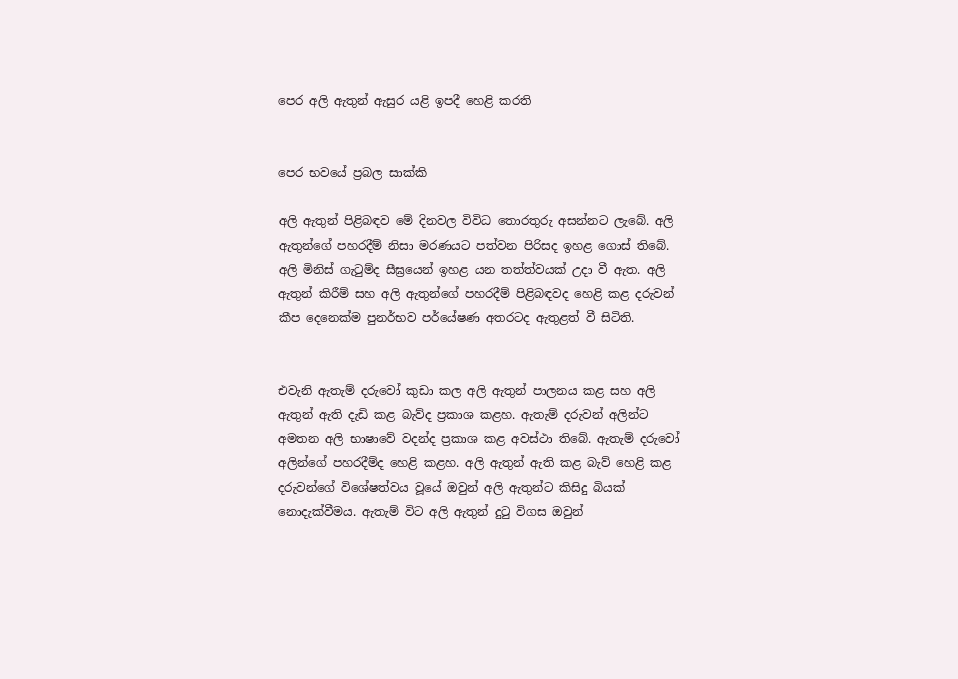පෙර අලි ඇතුන් ඇසුර යළි ඉපදී හෙළි කරති


පෙර භවයේ ප්‍රබල සාක්කි

අලි ඇතුන් පිළිබඳව මේ දිනවල විවිධ තොරතුරු අසන්නට ලැබේ. අලි ඇතුන්ගේ පහරදීම් නිසා මරණයට පත්වන පිරිසද ඉහළ ගොස් තිබේ. අලි මිනිස් ගැටුම්ද සීඝ්‍රයෙන් ඉහළ යන තත්ත්වයක් උදා වී ඇත. අලි ඇතුන් කිරීම් සහ අලි ඇතුන්ගේ පහරදීම් පිළිබඳවද හෙළි කළ දරුවන් කීප දෙනෙක්ම පුනර්භව පර්යේෂණ අතරටද ඇතුළත් වී සිටිති.


එවැනි ඇතැම් දරුවෝ කුඩා කල අලි ඇතුන් පාලනය කළ සහ අලි ඇතුන් ඇති දැඩි කළ බැව්ද ප්‍රකාශ කළහ. ඇතැම් දරුවන් අලින්ට අමතන අලි භාෂාවේ වදන්ද ප්‍රකාශ කළ අවස්ථා තිබේ. ඇතැම් දරුවෝ අලින්ගේ පහරදීම්ද හෙළි කළහ. අලි ඇතුන් ඇති කළ බැව් හෙළි කළ දරුවන්ගේ විශේෂත්වය වූයේ ඔවුන් අලි ඇතුන්ට කිසිදු බියක් නොදැක්වීමය. ඇතැම් විට අලි ඇතුන් දුටු විගස ඔවුන්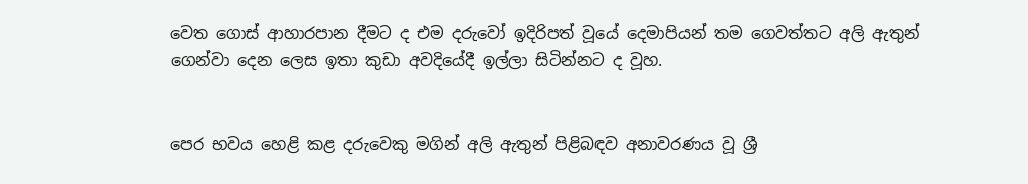වෙත ගොස් ආහාරපාන දීමට ද එම දරුවෝ ඉදිරිපත් වූයේ දෙමාපියන් තම ගෙවත්තට අලි ඇතුන් ගෙන්වා දෙන ලෙස ඉතා කුඩා අවදියේදී ඉල්ලා සිටින්නට ද වූහ.


පෙර භවය හෙළි කළ දරුවෙකු මගින් අලි ඇතුන් පිළිබඳව අනාවරණය වූ ශ්‍රී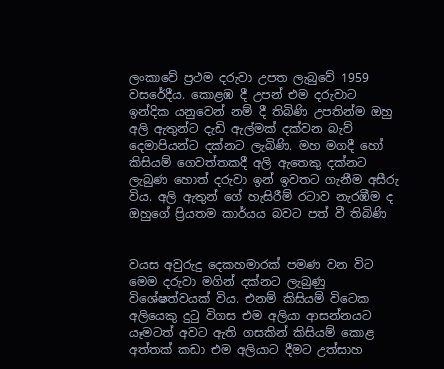ලංකාවේ ප්‍රථම දරුවා උපත ලැබුවේ 1959 වසරේදීය. කොළඹ දී උපන් එම දරුවාට ඉන්දික යනුවෙන් නම් දී තිබිණි උපතින්ම ඔහු අලි ඇතුන්ට දැඩි ඇල්මක් දක්වන බැව් දෙමාපියන්ට දක්නට ලැබිණි. මහ මගදී හෝ කිසියම් ගෙවත්තකදී අලි ඇතෙකු දක්නට ලැබුණ හොත් දරුවා ඉන් ඉවතට ගැනීම අසීරු විය. අලි ඇතුන් ගේ හැසිරීම් රටාව නැරඹීම ද ඔහුගේ ප්‍රියතම කාර්යය බවට පත් වී තිබිණි


වයස අවුරුදු දෙකහමාරක් පමණ වන විට මෙම දරුවා මගින් දක්නට ලැබුණු විශේෂත්වයක් විය. එනම් කිසියම් විටෙක අලියෙකු දුටු විගස එම අලියා ආසන්නයට යෑමටත් අවට ඇති ගසකින් කිසියම් කොළ අත්තක් කඩා එම අලියාට දීමට උත්සාහ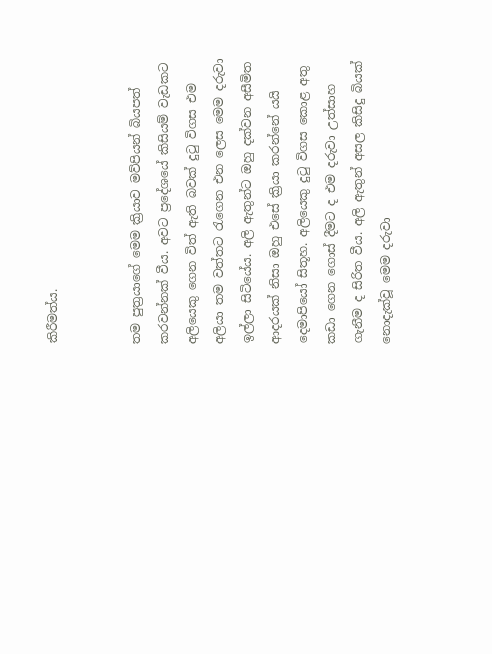කිරීමත්ය.


තම පුත්‍රයාගේ මෙම ක්‍රියාව මව්පියන් බියපත් කරවන්නක් වීය. අවට ප්‍රදේශයේ කිසියම් වැඩකට අලියෙකු ගෙන විත් ඇති බවක් දුටු විගස එම අලියා තම වත්තට රැගෙන එන ලෙස මෙම දරුවා ඉල්ලා සිටියේය. අලි ඇතුන්ට ඔහු දක්වන අසීමිත ආදරයක් නිසා ඔහු එසේ ක්‍රියා කරන්නේ යයි දෙමාපියෝ සිතූහ. අලියෙකු දුටු විගස කොළ අතු කඩා ගෙන ගොස් දීමට ද එම දරුවා උත්සාහ ගැනීම ද සිරිත වීය. අලි ඇතුන් අසල කිසිදු බියක් නොදැක්වූ මෙම දරුවා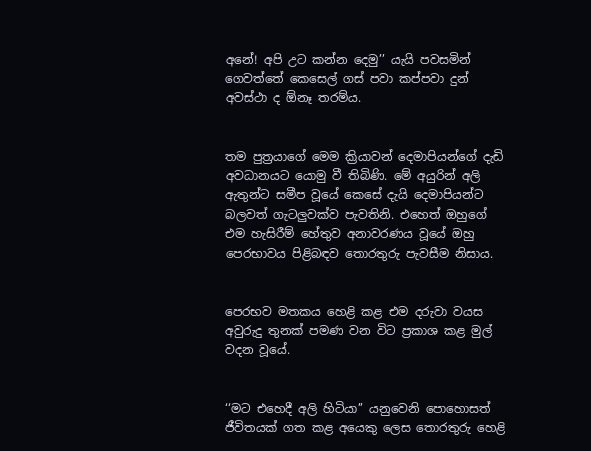අනේ! අපි උට කන්න දෙමු’’ යැයි පවසමින් ගෙවත්තේ කෙසෙල් ගස් පවා කප්පවා දුන් අවස්ථා ද ඕනෑ තරම්ය.


තම පුත්‍රයාගේ මෙම ක්‍රියාවන් දෙමාපියන්ගේ දැඩි අවධානයට යොමු වී තිබිණි. මේ අයුරින් අලි ඇතුන්ට සමීප වූයේ කෙසේ දැයි දෙමාපියන්ට බලවත් ගැටලුවක්ව පැවතිනි. එහෙත් ඔහුගේ එම හැසිරීම් හේතුව අනාවරණය වූයේ ඔහු පෙරභාවය පිළිබඳව තොරතුරු පැවසීම නිසාය.


පෙරභව මතකය හෙළි කළ එම දරුවා වයස අවුරුදු තුනක් පමණ වන විට ප්‍රකාශ කළ මුල් වදන වූයේ.


‘‘මට එහෙදී අලි හිටියා’’ යනුවෙනි පොහොසත් ජීවිතයක් ගත කළ අයෙකු ලෙස තොරතුරු හෙළි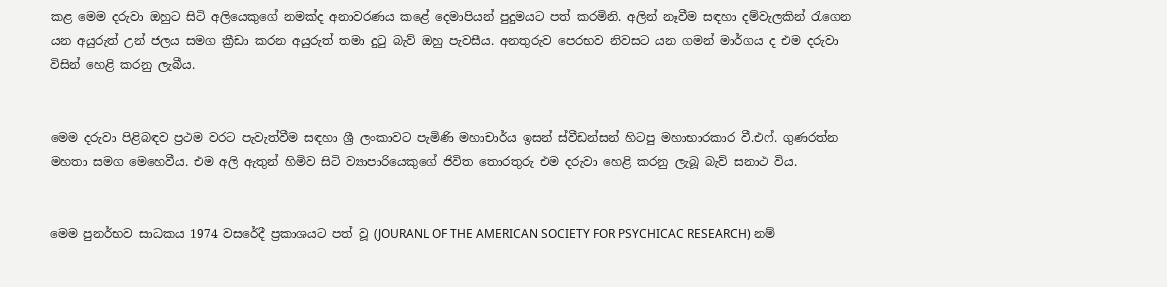කළ මෙම දරුවා ඔහුට සිටි අලියෙකුගේ නමක්ද අනාවරණය කළේ දෙමාපියන් පුදුමයට පත් කරමිනි. අලින් නෑවීම සඳහා දම්වැලකින් රැගෙන යන අයුරුත් උන් ජලය සමග ක්‍රීඩා කරන අයුරුත් තමා දුටු බැව් ඔහු පැවසීය. අනතුරුව පෙරභව නිවසට යන ගමන් මාර්ගය ද එම දරුවා විසින් හෙළි කරනු ලැබීය.


මෙම දරුවා පිළිබඳව ප්‍රථම වරට පැවැත්වීම සඳහා ශ්‍රී ලංකාවට පැමිණි මහාචාර්ය ඉසන් ස්වීඩන්සන් හිටපු මහාභාරකාර වී.එෆ්. ගුණරත්න මහතා සමග මෙහෙවීය. එම අලි ඇතුන් හිමිව සිටි ව්‍යාපාරියෙකුගේ ජිවිත තොරතුරු එම දරුවා හෙළි කරනු ලැබූ බැව් සනාථ විය.


මෙම පුනර්භව සාධකය 1974 වසරේදී ප්‍රකාශයට පත් වූ (JOURANL OF THE AMERICAN SOCIETY FOR PSYCHICAC RESEARCH) නම්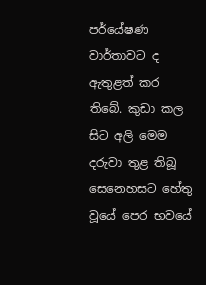පර්යේෂණ වාර්තාවට ද ඇතුළත් කර තිබේ. කුඩා කල සිට අලි මෙම දරුවා තුළ තිබූ සෙනෙහසට හේතු වූයේ පෙර භවයේ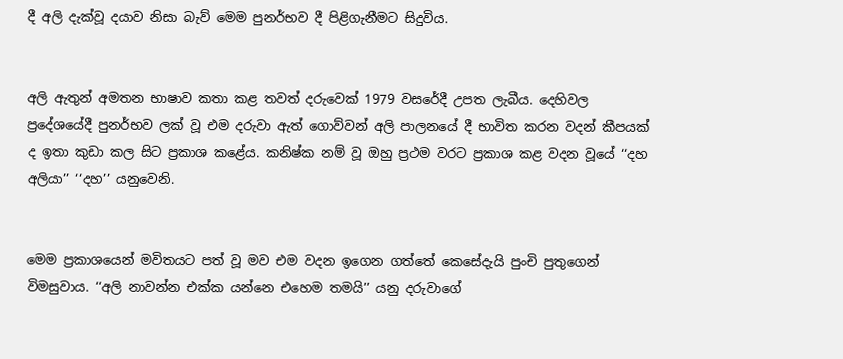දී අලි දැක්වූ දයාව නිසා බැව් මෙම පුනර්භව දී පිළිගැනීමට සිදුවිය.


අලි ඇතුන් අමතන භාෂාව කතා කළ තවත් දරුවෙක් 1979 වසරේදී උපත ලැබීය. දෙහිවල ප්‍රදේශයේදී පුනර්භව ලක් වූ එම දරුවා ඇත් ගොව්වන් අලි පාලනයේ දී භාවිත කරන වදන් කීපයක් ද ඉතා කුඩා කල සිට ප්‍රකාශ කළේය. කනිෂ්ක නම් වූ ඔහු ප්‍රථම වරට ප්‍රකාශ කළ වදන වූයේ ‘‘දහ අලියා’’ ‘‘දහ’’ යනුවෙනි.


මෙම ප්‍රකාශයෙන් මවිතයට පත් වූ මව එම වදන ඉගෙන ගත්තේ කෙසේදැයි පුංචි පුතුගෙන් විමසුවාය. ‘‘අලි නාවන්න එක්ක යන්නෙ එහෙම තමයි’’ යනු දරුවාගේ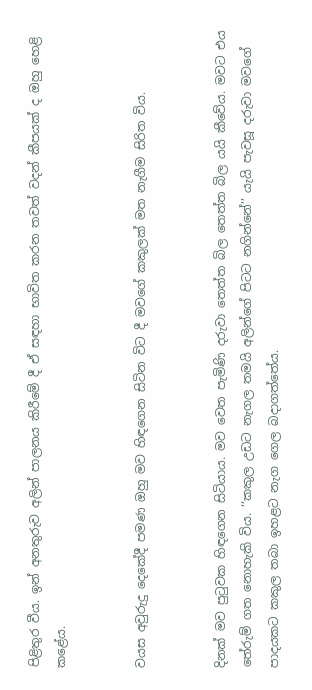පිළිතුර වීය. ඉන් අනතුරුව අලින් පාලනය කිරීමේ දී ඒ සඳහා භාවිත කරන තවත් වදන් කීපයක් ද ඔහු හෙළි කළේය.


වයස අවුරුදු දෙකේදී පමණ ඔහු මව හිඳගෙන සිටින විට දී මවගේ කකුලක් මත නැගීම සිරිත විය.


දිනක් මව පුටුවක හිඳගෙන සිටියාය. මව වෙත පැමිණි දරුවා තෙත්ත බිල තෙත්ත බිල යයි කීවේය. මවට එය තේරුම් ගත නොහැකි විය. ‘‘කකුල උඩට නැගල තමයි අලින්ගේ පිටට නගින්නේ’’ යැයි පැවසූ දරුවා මවගේ පාදයකට කකුල තබා ඉහළට නැග ගෙල බදාගත්තේය.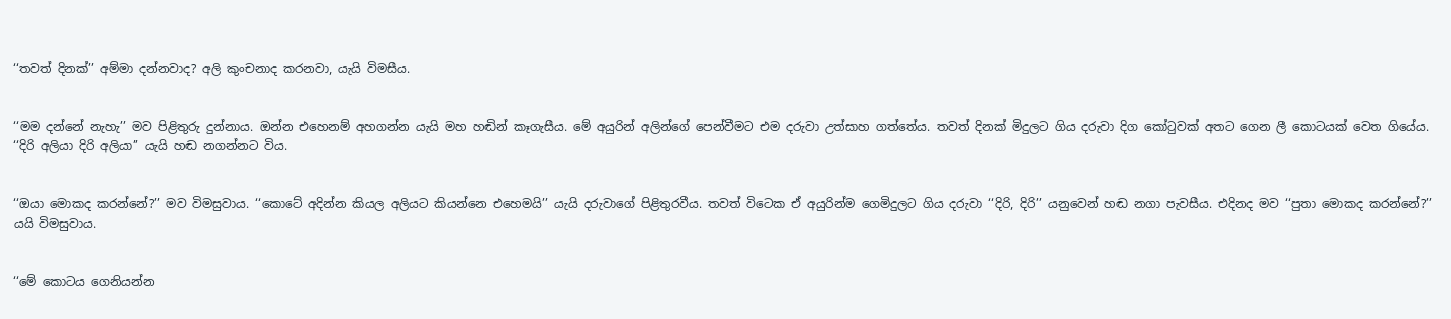‘‘තවත් දිනක්’’ අම්මා දන්නවාද? අලි කුංචනාද කරනවා, යැයි විමසීය.


‘‘මම දන්නේ නැහැ’’ මව පිළිතුරු දුන්නාය. ඔන්න එහෙනම් අහගන්න යැයි මහ හඬින් කෑගැසීය. මේ අයුරින් අලින්ගේ පෙන්වීමට එම දරුවා උත්සාහ ගත්තේය. තවත් දිනක් මිදුලට ගිය දරුවා දිග කෝටුවක් අතට ගෙන ලී කොටයක් වෙත ගියේය. ‘‘දිරි අලියා දිරි අලියා’’ යැයි හඬ නගන්නට විය.


‘‘ඔයා මොකද කරන්නේ?’’ මව විමසුවාය. ‘‘කොටේ අදින්න කියල අලියට කියන්නෙ එහෙමයි’’ යැයි දරුවාගේ පිළිතුරවීය. තවත් විටෙක ඒ අයුරින්ම ගෙමිදුලට ගිය දරුවා ‘‘දිරි, දිරි’’ යනුවෙන් හඬ නගා පැවසීය. එදිනද මව ‘‘පුතා මොකද කරන්නේ?’’ යයි විමසුවාය.


‘‘මේ කොටය ගෙනියන්න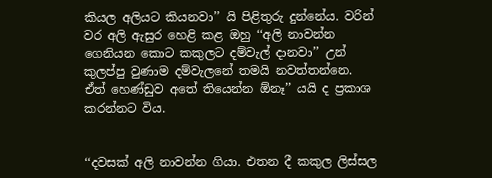කියල අලියට කියනවා’’ යි පිළිතුරු දුන්නේය. වරින් වර අලි ඇසුර හෙළි කළ ඔහු ‘‘අලි නාවන්න ගෙනියන කොට කකුලට දම්වැල් දානවා’’ උන් කුලප්පු වුණාම දම්වැලනේ තමයි නවත්තන්නෙ. ඒත් හෙණ්ඩුව අතේ තියෙන්න ඕනෑ’’ යයි ද ප්‍රකාශ කරන්නට විය.


‘‘දවසක් අලි නාවන්න ගියා. එතන දී කකුල ලිස්සල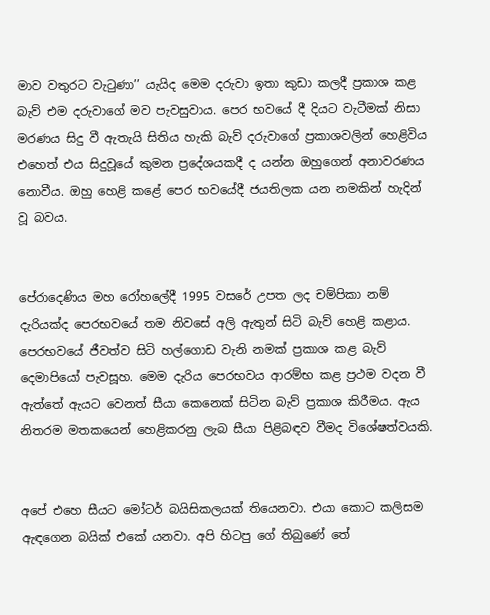මාව වතුරට වැටුණා’’ යැයිද මෙම දරුවා ඉතා කුඩා කලදී ප්‍රකාශ කළ බැව් එම දරුවාගේ මව පැවසුවාය. පෙර භවයේ දී දියට වැටීමක් නිසා මරණය සිදු වී ඇතැයි සිතිය හැකි බැව් දරුවාගේ ප්‍රකාශවලින් හෙළිවිය එහෙත් එය සිදුවූයේ කුමන ප්‍රදේශයකදී ද යන්න ඔහුගෙන් අනාවරණය නොවීය. ඔහු හෙළි කළේ පෙර භවයේදී ජයතිලක යන නමකින් හැදින් වූ බවය.


පේරාදෙණිය මහ රෝහලේදී 1995 වසරේ උපත ලද චම්පිකා නම් දැරියක්ද පෙරභවයේ තම නිවසේ අලි ඇතුන් සිටි බැව් හෙළි කළාය. පෙරභවයේ ජීවත්ව සිටි හල්ගොඩ වැනි නමක් ප්‍රකාශ කළ බැව් දෙමාපියෝ පැවසූහ. මෙම දැරිය පෙරභවය ආරම්භ කළ ප්‍රථම වදන වී ඇත්තේ ඇයට වෙනත් සීයා කෙනෙක් සිටින බැව් ප්‍රකාශ කිරීමය. ඇය නිතරම මතකයෙන් හෙළිකරනු ලැබ සීයා පිළිබඳව වීමද විශේෂත්වයකි.


අපේ එහෙ සීයට මෝටර් බයිසිකලයක් තියෙනවා. එයා කොට කලිසම ඇඳගෙන බයික් එකේ යනවා. අපි හිටපු ගේ තිබුණේ තේ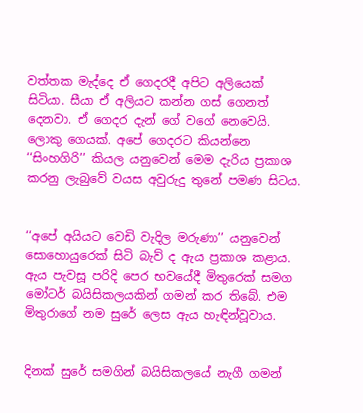වත්තක මැද්දෙ ඒ ගෙදරදී අපිට අලියෙක් සිටියා. සීයා ඒ අලියට කන්න ගස් ගෙනත් දෙනවා. ඒ ගෙදර දැන් ගේ වගේ නෙවෙයි. ලොකු ගෙයක්. අපේ ගෙදරට කියන්නෙ ‘‘සිංහගිරි’’ කියල යනුවෙන් මෙම දැරිය ප්‍රකාශ කරනු ලැබුවේ වයස අවුරුදු තුනේ පමණ සිටය.


‘‘අපේ අයියට වෙඩි වැදිල මරුණා’’ යනුවෙන් සොහොයුරෙක් සිටි බැව් ද ඇය ප්‍රකාශ කළාය. ඇය පැවසූ පරිදි පෙර භවයේදී මිතුරෙක් සමග මෝටර් බයිසිකලයකින් ගමන් කර තිබේ. එම මිතුරාගේ නම සුරේ ලෙස ඇය හැඳින්වූවාය.


දිනක් සුරේ සමගින් බයිසිකලයේ නැගී ගමන්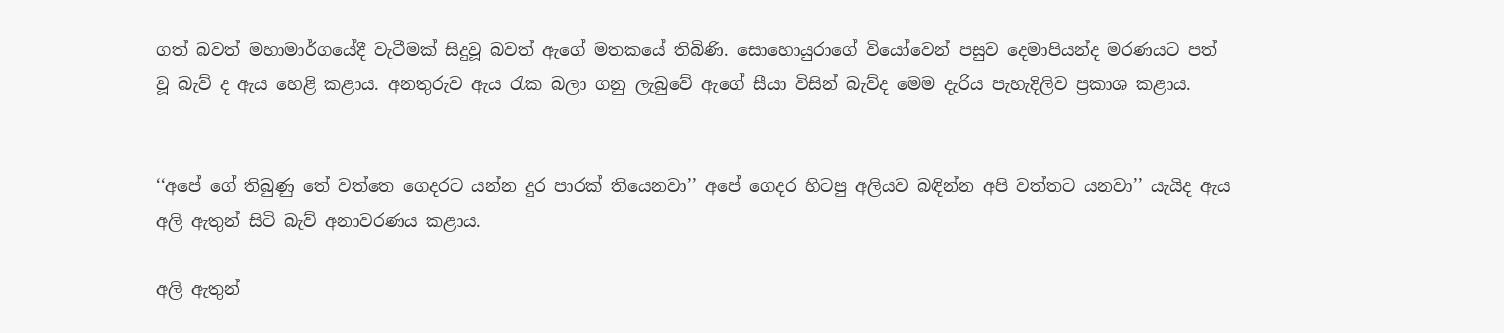ගත් බවත් මහාමාර්ගයේදී වැටීමක් සිදුවූ බවත් ඇගේ මතකයේ තිබිණි. සොහොයුරාගේ වියෝවෙන් පසුව දෙමාපියන්ද මරණයට පත් වූ බැව් ද ඇය හෙළි කළාය. අනතුරුව ඇය රැක බලා ගනු ලැබුවේ ඇගේ සීයා විසින් බැව්ද මෙම දැරිය පැහැදිලිව ප්‍රකාශ කළාය.


‘‘අපේ ගේ තිබුණු තේ වත්තෙ ගෙදරට යන්න දුර පාරක් තියෙනවා’’ අපේ ගෙදර හිටපු අලියව බඳින්න අපි වත්තට යනවා’’ යැයිද ඇය අලි ඇතුන් සිටි බැව් අනාවරණය කළාය.

අලි ඇතුන්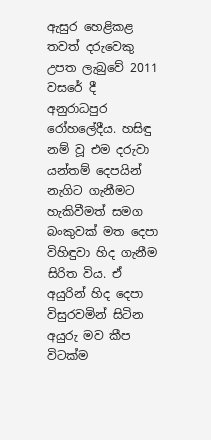ඇසුර හෙළිකළ තවත් දරුවෙකු උපත ලැබුවේ 2011 වසරේ දී අනුරාධපුර රෝහලේදීය. හසිඳු නම් වූ එම දරුවා යන්තම් දෙපයින් නැගිට ගැනීමට හැකිවීමත් සමග බංකුවක් මත දෙපා විහිඳුවා හිද ගැනීම සිරිත විය. ඒ අයුරින් හිද දෙපා විසුරවමින් සිටින අයුරු මව කීප විටක්ම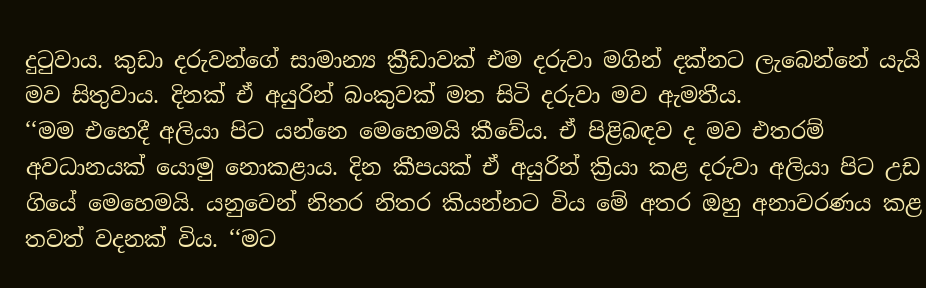දුටුවාය. කුඩා දරුවන්ගේ සාමාන්‍ය ක්‍රීඩාවක් එම දරුවා මගින් දක්නට ලැබෙන්නේ යැයි මව සිතුවාය. දිනක් ඒ අයුරින් බංකුවක් මත සිටි දරුවා මව ඇමතීය.
‘‘මම එහෙදී අලියා පිට යන්නෙ මෙහෙමයි කීවේය. ඒ පිළිබඳව ද මව එතරම් අවධානයක් යොමු නොකළාය. දින කීපයක් ඒ අයුරින් ක්‍රියා කළ දරුවා අලියා පිට උඩ ගියේ මෙහෙමයි. යනුවෙන් නිතර නිතර කියන්නට විය මේ අතර ඔහු අනාවරණය කළ තවත් වදනක් විය. ‘‘මට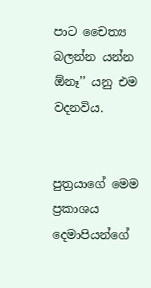පාට චෛත්‍ය බලන්න යන්න ඕනෑ’’ යනු එම වදනවිය.


පුත්‍රයාගේ මෙම ප්‍රකාශය දෙමාපියන්ගේ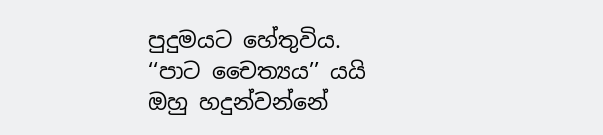පුදුමයට හේතුවිය. ‘‘පාට චෛත්‍යය’’ යයි ඔහු හදුන්වන්නේ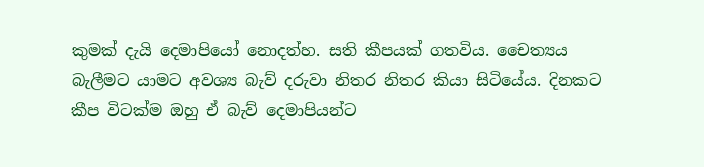කුමක් දැයි දෙමාපියෝ නොදත්හ. සති කීපයක් ගතවිය. චෛත්‍යය බැලීමට යාමට අවශ්‍ය බැව් දරුවා නිතර නිතර කියා සිටියේය. දිනකට කීප විටක්ම ඔහු ඒ බැව් දෙමාපියන්ට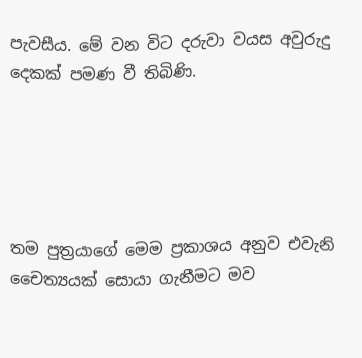පැවසීය. මේ වන විට දරුවා වයස අවුරුදු දෙකක් පමණ වී තිබිණි.





තම පුත්‍රයාගේ මෙම ප්‍රකාශය අනුව එවැනි චෛත්‍යයක් සොයා ගැනීමට මව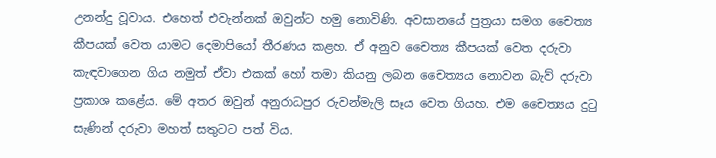උනන්දු වූවාය. එහෙත් එවැන්නක් ඔවුන්ට හමු නොවිණි. අවසානයේ පුත්‍රයා සමග චෛත්‍ය කීපයක් වෙත යාමට දෙමාපියෝ තීරණය කළහ. ඒ අනුව චෛත්‍ය කීපයක් වෙත දරුවා කැඳවාගෙන ගිය නමුත් ඒවා එකක් හෝ තමා කියනු ලබන චෛත්‍යය නොවන බැව් දරුවා ප්‍රකාශ කළේය. මේ අතර ඔවුන් අනුරාධපුර රුවන්මැලි සෑය වෙත ගියහ. එම චෛත්‍යය දුටු සැණින් දරුවා මහත් සතුටට පත් විය.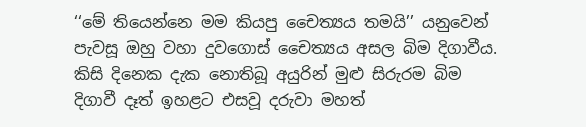‘‘මේ තියෙන්නෙ මම කියපු චෛත්‍යය තමයි’’ යනුවෙන් පැවසූ ඔහු වහා දුවගොස් චෛත්‍යය අසල බිම දිගාවීය. කිසි දිනෙක දැක නොතිබූ අයුරින් මුළු සිරුරම බිම දිගාවී දෑත් ඉහළට එසවූ දරුවා මහත්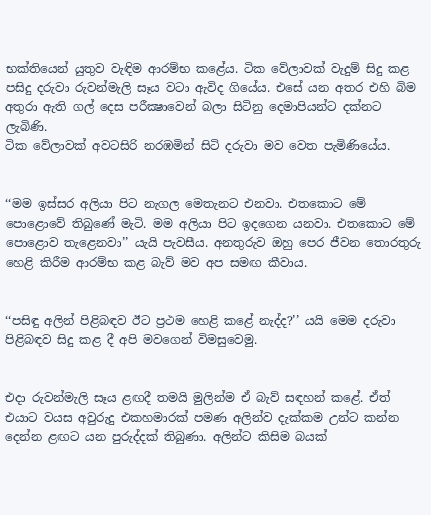භක්තියෙන් යුතුව වැඳිම ආරම්භ කළේය. ටික වේලාවක් වැදුම් සිදු කළ පසිදු දරුවා රුවන්මැලි සෑය වටා ඇවිද ගියේය. එසේ යන අතර එහි බිම අතුරා ඇති ගල් දෙස පරීක්‍ෂාවෙන් බලා සිටිනු දෙමාපියන්ට දක්නට ලැබිණි.
ටික වේලාවක් අවටසිරි නරඹමින් සිටි දරුවා මව වෙත පැමිණියේය.


‘‘මම ඉස්සර අලියා පිට නැගල මෙතැනට එනවා. එතකොට මේ පොළොවේ තිබුණේ මැටි. මම අලියා පිට ඉදගෙන යනවා. එතකොට මේ පොළොව තැළෙනවා’’ යැයි පැවසීය. අනතුරුව ඔහු පෙර ජීවන තොරතුරු හෙළි කිරීම ආරම්භ කළ බැව් මව අප සමඟ කීවාය.


‘‘පසිඳු අලින් පිළිබඳව ඊට ප්‍රථම හෙළි කළේ නැද්ද?’’ යයි මෙම දරුවා පිළිබඳව සිදු කළ දී අපි මවගෙන් විමසුවෙමු.


එදා රුවන්මැලි සෑය ළඟදී තමයි මුලින්ම ඒ බැව් සඳහන් කළේ. ඒත් එයාට වයස අවුරුදු එකහමාරක් පමණ අලින්ව දැක්කම උන්ට කන්න දෙන්න ළඟට යන පුරුද්දක් තිබුණා. අලින්ට කිසිම බයක්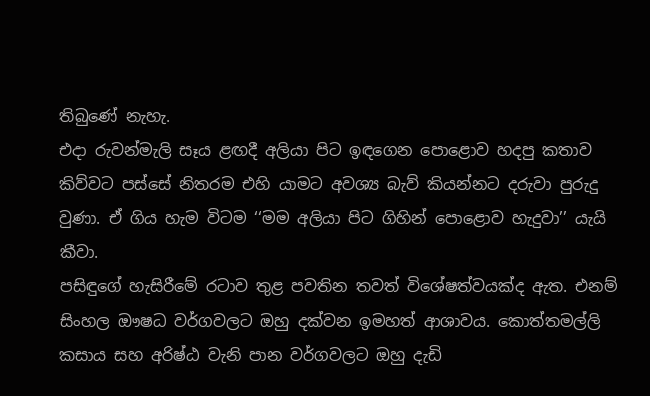තිබුණේ නැහැ.
එදා රුවන්මැලි සෑය ළඟදී අලියා පිට ඉඳගෙන පොළොව හදපු කතාව කිව්වට පස්සේ නිතරම එහි යාමට අවශ්‍ය බැව් කියන්නට දරුවා පුරුදු වුණා. ඒ ගිය හැම විටම ‘‘මම අලියා පිට ගිහින් පොළොව හැදුවා’’ යැයි කීවා.
පසිඳුගේ හැසිරීමේ රටාව තුළ පවතින තවත් විශේෂත්වයක්ද ඇත. එනම් සිංහල ඖෂධ වර්ගවලට ඔහු දක්වන ඉමහත් ආශාවය. කොත්තමල්ලි කසාය සහ අරිෂ්ඨ වැනි පාන වර්ගවලට ඔහු දැඩි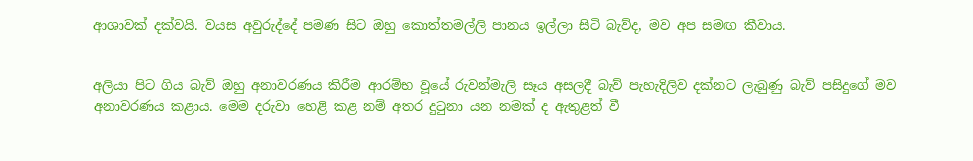ආශාවක් දක්වයි. වයස අවුරුද්දේ පමණ සිට ඔහු කොත්තමල්ලි පානය ඉල්ලා සිටි බැව්ද, මව අප සමඟ කීවාය.


අලියා පිට ගිය බැව් ඔහු අනාවරණය කිරීම ආරම්භ වූයේ රුවන්මැලි සෑය අසලදී බැව් පැහැදිලිව දක්නට ලැබුණු බැව් පසිදුගේ මව අනාවරණය කළාය. මෙම දරුවා හෙළි කළ නම් අතර දුටුනා යන නමක් ද ඇතුළත් වී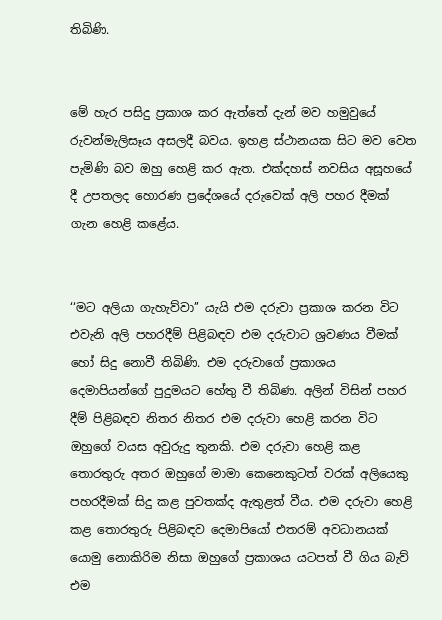තිබිණි.


මේ හැර පසිදු ප්‍රකාශ කර ඇත්තේ දැන් මව හමුවුයේ රුවන්මැලිසෑය අසලදී බවය. ඉහළ ස්ථානයක සිට මව වෙත පැමිණි බව ඔහු හෙළි කර ඇත. එක්දහස් නවසිය අසූහයේ දී උපතලද හොරණ ප්‍රදේශයේ දරුවෙක් අලි පහර දීමක් ගැන හෙළි කළේය.


‘‘මට අලියා ගැහැව්වා’’ යැයි එම දරුවා ප්‍රකාශ කරන විට එවැනි අලි පහරදීම් පිළිබඳව එම දරුවාට ශ්‍රවණය වීමක් හෝ සිදු නොවී තිබිණි. එම දරුවාගේ ප්‍රකාශය දෙමාපියන්ගේ පුදුමයට හේතු වී තිබිණ. අලින් විසින් පහර දීම් පිළිබඳව නිතර නිතර එම දරුවා හෙළි කරන විට ඔහුගේ වයස අවුරුදු තුනකි. එම දරුවා හෙළි කළ තොරතුරු අතර ඔහුගේ මාමා කෙනෙකුටත් වරක් අලියෙකු පහරදීමක් සිදු කළ පුවතක්ද ඇතුළත් වීය. එම දරුවා හෙළි කළ තොරතුරු පිළිබඳව දෙමාපියෝ එතරම් අවධානයක් යොමු නොකිරිම නිසා ඔහුගේ ප්‍රකාශය යටපත් වී ගිය බැව් එම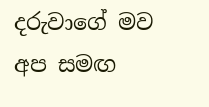දරුවාගේ මව අප සමඟ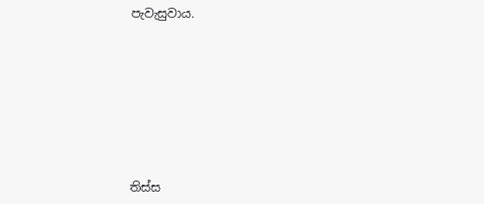පැවැසුවාය.








තිස්ස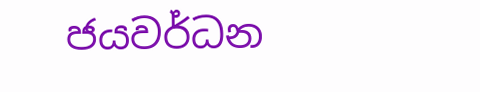ජයවර්ධන